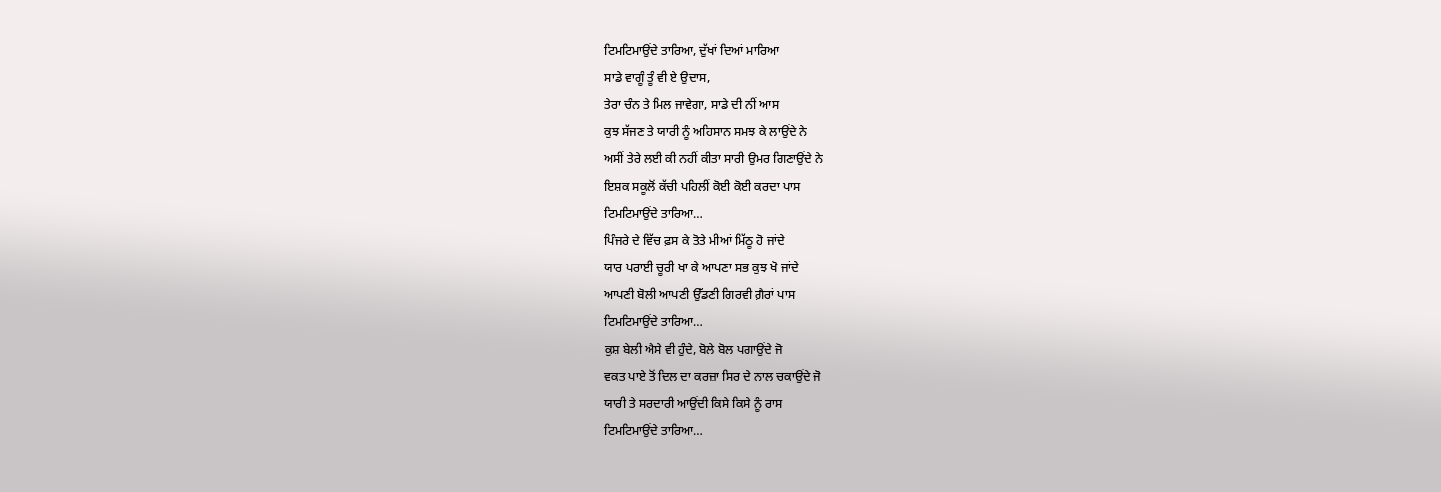ਟਿਮਟਿਮਾਉਂਦੇ ਤਾਰਿਆ, ਦੁੱਖਾਂ ਦਿਆਂ ਮਾਰਿਆ
ਸਾਡੇ ਵਾਗੂੰ ਤੂੰ ਵੀ ਏ ਉਦਾਸ,
ਤੇਰਾ ਚੰਨ ਤੇ ਮਿਲ ਜਾਵੇਗਾ, ਸਾਡੇ ਦੀ ਨੀਂ ਆਸ
ਕੁਝ ਸੱਜਣ ਤੇ ਯਾਰੀ ਨੂੰ ਅਹਿਸਾਨ ਸਮਝ ਕੇ ਲਾਉਂਦੇ ਨੇ
ਅਸੀਂ ਤੇਰੇ ਲਈ ਕੀ ਨਹੀਂ ਕੀਤਾ ਸਾਰੀ ਉਮਰ ਗਿਣਾਉਂਦੇ ਨੇ
ਇਸ਼ਕ ਸਕੂਲੋਂ ਕੱਚੀ ਪਹਿਲੀਂ ਕੋਈ ਕੋਈ ਕਰਦਾ ਪਾਸ
ਟਿਮਟਿਮਾਉਂਦੇ ਤਾਰਿਆ…
ਪਿੰਜਰੇ ਦੇ ਵਿੱਚ ਫ਼ਸ ਕੇ ਤੋਤੇ ਮੀਆਂ ਮਿੱਠੂ ਹੋ ਜਾਂਦੇ
ਯਾਰ ਪਰਾਈ ਚੂਰੀ ਖਾ ਕੇ ਆਪਣਾ ਸਭ ਕੁਝ ਖੋ ਜਾਂਦੇ
ਆਪਣੀ ਬੋਲੀ ਆਪਣੀ ਉੱਡਣੀ ਗਿਰਵੀ ਗ਼ੈਰਾਂ ਪਾਸ
ਟਿਮਟਿਮਾਉਂਦੇ ਤਾਰਿਆ…
ਕੁਸ਼ ਬੇਲੀ ਐਸੇ ਵੀ ਹੁੰਦੇ, ਬੋਲੇ ਬੋਲ ਪਗਾਉਂਦੇ ਜੋ
ਵਕਤ ਪਾਏ ਤੋਂ ਦਿਲ ਦਾ ਕਰਜ਼ਾ ਸਿਰ ਦੇ ਨਾਲ ਚਕਾਉਂਦੇ ਜੋ
ਯਾਰੀ ਤੇ ਸਰਦਾਰੀ ਆਉਂਦੀ ਕਿਸੇ ਕਿਸੇ ਨੂੰ ਰਾਸ
ਟਿਮਟਿਮਾਉਂਦੇ ਤਾਰਿਆ…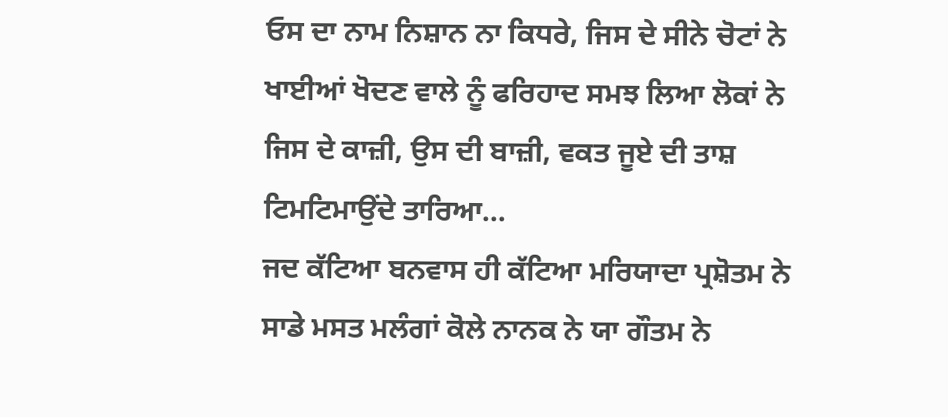ਓਸ ਦਾ ਨਾਮ ਨਿਸ਼ਾਨ ਨਾ ਕਿਧਰੇ, ਜਿਸ ਦੇ ਸੀਨੇ ਚੋਟਾਂ ਨੇ
ਖਾਈਆਂ ਖੋਦਣ ਵਾਲੇ ਨੂੰ ਫਰਿਹਾਦ ਸਮਝ ਲਿਆ ਲੋਕਾਂ ਨੇ
ਜਿਸ ਦੇ ਕਾਜ਼ੀ, ਉਸ ਦੀ ਬਾਜ਼ੀ, ਵਕਤ ਜੂਏ ਦੀ ਤਾਸ਼
ਟਿਮਟਿਮਾਉਂਦੇ ਤਾਰਿਆ…
ਜਦ ਕੱਟਿਆ ਬਨਵਾਸ ਹੀ ਕੱਟਿਆ ਮਰਿਯਾਦਾ ਪ੍ਰਸ਼ੋਤਮ ਨੇ
ਸਾਡੇ ਮਸਤ ਮਲੰਗਾਂ ਕੋਲੇ ਨਾਨਕ ਨੇ ਯਾ ਗੌਤਮ ਨੇ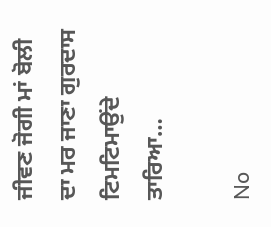ਜੀਵਣ ਜੋਗੀ ਮਾਂ ਬੋਲੀ ਦਾ ਮਰ ਜਾਣਾ ਗੁਰਦਾਸ
ਟਿਮਟਿਮਾਉਂਦੇ ਤਾਰਿਆ…

No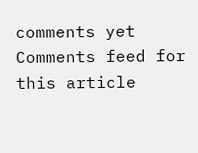comments yet
Comments feed for this article